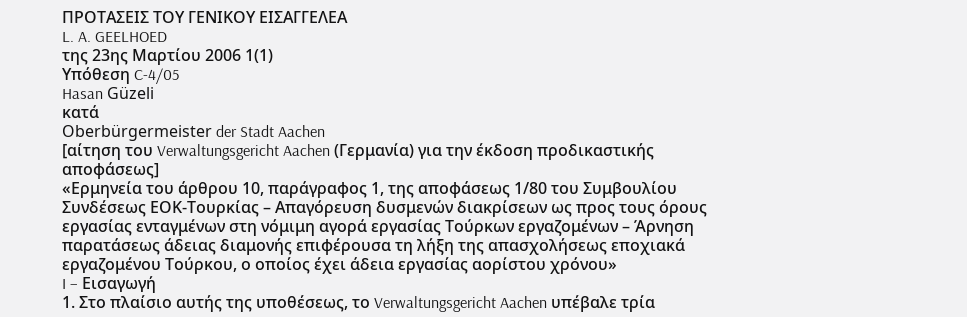ΠΡΟΤΑΣΕΙΣ ΤΟΥ ΓΕΝΙΚΟΥ ΕΙΣΑΓΓΕΛΕΑ
L. A. GEELHOED
της 23ης Μαρτίου 2006 1(1)
Υπόθεση C-4/05
Hasan Güzeli
κατά
Oberbürgermeister der Stadt Aachen
[αίτηση του Verwaltungsgericht Aachen (Γερμανία) για την έκδοση προδικαστικής αποφάσεως]
«Ερμηνεία του άρθρου 10, παράγραφος 1, της αποφάσεως 1/80 του Συμβουλίου Συνδέσεως ΕΟΚ-Τουρκίας – Απαγόρευση δυσμενών διακρίσεων ως προς τους όρους εργασίας ενταγμένων στη νόμιμη αγορά εργασίας Τούρκων εργαζομένων – Άρνηση παρατάσεως άδειας διαμονής επιφέρουσα τη λήξη της απασχολήσεως εποχιακά εργαζομένου Τούρκου, ο οποίος έχει άδεια εργασίας αορίστου χρόνου»
I – Εισαγωγή
1. Στο πλαίσιο αυτής της υποθέσεως, το Verwaltungsgericht Aachen υπέβαλε τρία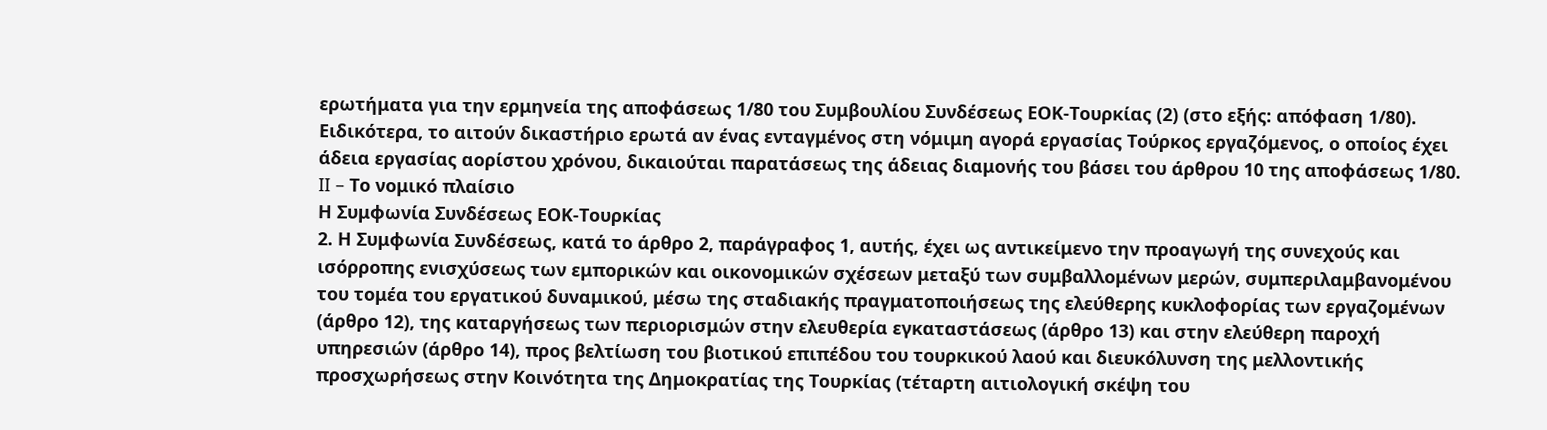ερωτήματα για την ερμηνεία της αποφάσεως 1/80 του Συμβουλίου Συνδέσεως ΕΟΚ-Τουρκίας (2) (στο εξής: απόφαση 1/80). Ειδικότερα, το αιτούν δικαστήριο ερωτά αν ένας ενταγμένος στη νόμιμη αγορά εργασίας Τούρκος εργαζόμενος, ο οποίος έχει άδεια εργασίας αορίστου χρόνου, δικαιούται παρατάσεως της άδειας διαμονής του βάσει του άρθρου 10 της αποφάσεως 1/80.
II – Το νομικό πλαίσιο
Η Συμφωνία Συνδέσεως ΕΟΚ-Τουρκίας
2. Η Συμφωνία Συνδέσεως, κατά το άρθρο 2, παράγραφος 1, αυτής, έχει ως αντικείμενο την προαγωγή της συνεχούς και ισόρροπης ενισχύσεως των εμπορικών και οικονομικών σχέσεων μεταξύ των συμβαλλομένων μερών, συμπεριλαμβανομένου του τομέα του εργατικού δυναμικού, μέσω της σταδιακής πραγματοποιήσεως της ελεύθερης κυκλοφορίας των εργαζομένων (άρθρο 12), της καταργήσεως των περιορισμών στην ελευθερία εγκαταστάσεως (άρθρο 13) και στην ελεύθερη παροχή υπηρεσιών (άρθρο 14), προς βελτίωση του βιοτικού επιπέδου του τουρκικού λαού και διευκόλυνση της μελλοντικής προσχωρήσεως στην Κοινότητα της Δημοκρατίας της Τουρκίας (τέταρτη αιτιολογική σκέψη του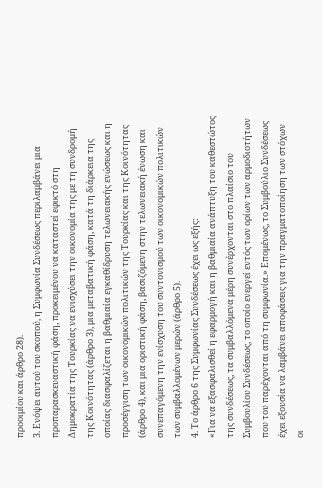προοιμίου και άρθρο 28).
3. Ενόψει αυτού του σκοπού, η Συμφωνία Συνδέσεως περιλαμβάνει μια προπαρασκευαστική φάση, προκειμένου να καταστεί εφικτό στη Δημοκρατία της Τουρκίας να ενισχύσει την οικονομία της με τη συνδρομή της Κοινότητας (άρθρο 3), μια μεταβατική φάση, κατά τη διάρκεια της οποίας διασφαλίζεται η βαθμιαία εγκαθίδρυση τελωνειακής ενώσεως και η προσέγγιση των οικονομικών πολιτικών της Τουρκίας και της Κοινότητας (άρθρο 4), και μια οριστική φάση, βασιζόμενη στην τελωνειακή ένωση και συνεπαγόμενη την ενίσχυση του συντονισμού των οικονομικών πολιτικών των συμβαλλομένων μερών (άρθρο 5).
4. Το άρθρο 6 της Συμφωνίας Συνδέσεως έχει ως εξής:
«Για να εξασφαλισθεί η εφαρμογή και η βαθμιαία ανάπτυξη του καθεστώτος της συνδέσεως, τα συμβαλλόμενα μέρη συνέρχονται στο πλαίσιο του Συμβουλίου Συνδέσεως, το οποίο ενεργεί εντός των ορίων των αρμοδιοτήτων που του παρέχονται από τη συμφωνία.» Επομένως, το Συμβούλιο Συνδέσεως έχει εξουσία να λαμβάνει αποφάσεις για την πραγματοποίηση των στόχων οι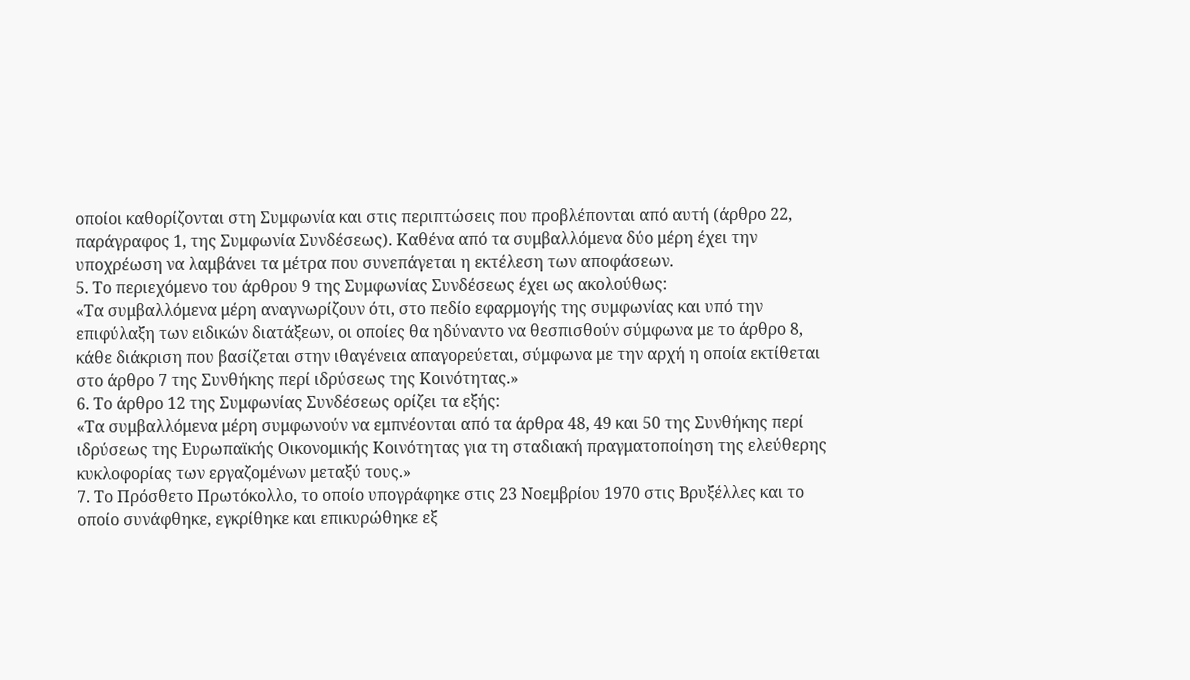οποίοι καθορίζονται στη Συμφωνία και στις περιπτώσεις που προβλέπονται από αυτή (άρθρο 22, παράγραφος 1, της Συμφωνία Συνδέσεως). Καθένα από τα συμβαλλόμενα δύο μέρη έχει την υποχρέωση να λαμβάνει τα μέτρα που συνεπάγεται η εκτέλεση των αποφάσεων.
5. Το περιεχόμενο του άρθρου 9 της Συμφωνίας Συνδέσεως έχει ως ακολούθως:
«Τα συμβαλλόμενα μέρη αναγνωρίζουν ότι, στο πεδίο εφαρμογής της συμφωνίας και υπό την επιφύλαξη των ειδικών διατάξεων, οι οποίες θα ηδύναντο να θεσπισθούν σύμφωνα με το άρθρο 8, κάθε διάκριση που βασίζεται στην ιθαγένεια απαγορεύεται, σύμφωνα με την αρχή η οποία εκτίθεται στο άρθρο 7 της Συνθήκης περί ιδρύσεως της Κοινότητας.»
6. Το άρθρο 12 της Συμφωνίας Συνδέσεως ορίζει τα εξής:
«Τα συμβαλλόμενα μέρη συμφωνούν να εμπνέονται από τα άρθρα 48, 49 και 50 της Συνθήκης περί ιδρύσεως της Ευρωπαϊκής Οικονομικής Κοινότητας για τη σταδιακή πραγματοποίηση της ελεύθερης κυκλοφορίας των εργαζομένων μεταξύ τους.»
7. Το Πρόσθετο Πρωτόκολλο, το οποίο υπογράφηκε στις 23 Νοεμβρίου 1970 στις Βρυξέλλες και το οποίο συνάφθηκε, εγκρίθηκε και επικυρώθηκε εξ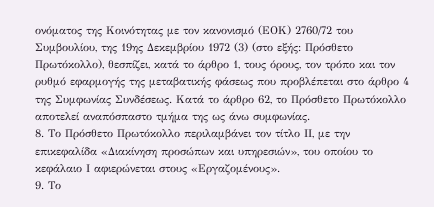ονόματος της Κοινότητας με τον κανονισμό (ΕΟΚ) 2760/72 του Συμβουλίου, της 19ης Δεκεμβρίου 1972 (3) (στο εξής: Πρόσθετο Πρωτόκολλο), θεσπίζει, κατά το άρθρο 1, τους όρους, τον τρόπο και τον ρυθμό εφαρμογής της μεταβατικής φάσεως που προβλέπεται στο άρθρο 4 της Συμφωνίας Συνδέσεως. Κατά το άρθρο 62, το Πρόσθετο Πρωτόκολλο αποτελεί αναπόσπαστο τμήμα της ως άνω συμφωνίας.
8. Το Πρόσθετο Πρωτόκολλο περιλαμβάνει τον τίτλο ΙΙ, με την επικεφαλίδα «Διακίνηση προσώπων και υπηρεσιών», του οποίου το κεφάλαιο Ι αφιερώνεται στους «Εργαζομένους».
9. Το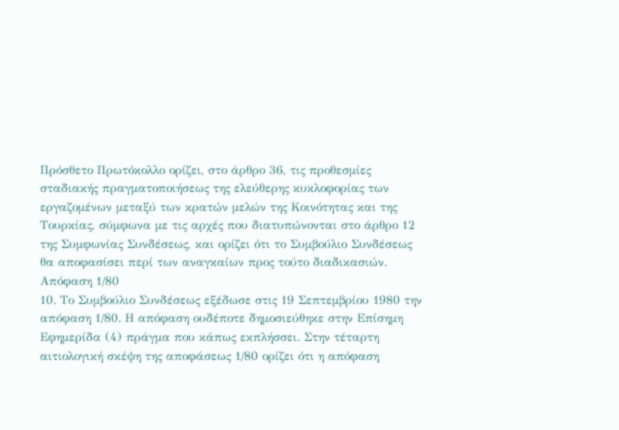Πρόσθετο Πρωτόκολλο ορίζει, στο άρθρο 36, τις προθεσμίες σταδιακής πραγματοποιήσεως της ελεύθερης κυκλοφορίας των εργαζομένων μεταξύ των κρατών μελών της Κοινότητας και της Τουρκίας, σύμφωνα με τις αρχές που διατυπώνονται στο άρθρο 12 της Συμφωνίας Συνδέσεως, και ορίζει ότι το Συμβούλιο Συνδέσεως θα αποφασίσει περί των αναγκαίων προς τούτο διαδικασιών.
Απόφαση 1/80
10. Το Συμβούλιο Συνδέσεως εξέδωσε στις 19 Σεπτεμβρίου 1980 την απόφαση 1/80. Η απόφαση ουδέποτε δημοσιεύθηκε στην Επίσημη Εφημερίδα (4) πράγμα που κάπως εκπλήσσει. Στην τέταρτη αιτιολογική σκέψη της αποφάσεως 1/80 ορίζει ότι η απόφαση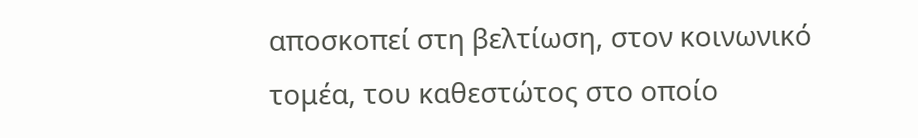αποσκοπεί στη βελτίωση, στον κοινωνικό τομέα, του καθεστώτος στο οποίο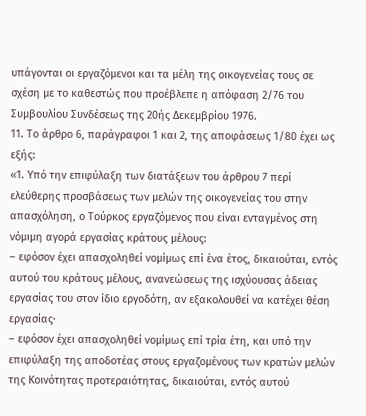υπάγονται οι εργαζόμενοι και τα μέλη της οικογενείας τους σε σχέση με το καθεστώς που προέβλεπε η απόφαση 2/76 του Συμβουλίου Συνδέσεως της 20ής Δεκεμβρίου 1976.
11. Το άρθρο 6, παράγραφοι 1 και 2, της αποφάσεως 1/80 έχει ως εξής:
«1. Υπό την επιφύλαξη των διατάξεων του άρθρου 7 περί ελεύθερης προσβάσεως των μελών της οικογενείας του στην απασχόληση, ο Τούρκος εργαζόμενος που είναι ενταγμένος στη νόμιμη αγορά εργασίας κράτους μέλους:
– εφόσον έχει απασχοληθεί νομίμως επί ένα έτος, δικαιούται, εντός αυτού του κράτους μέλους, ανανεώσεως της ισχύουσας άδειας εργασίας του στον ίδιο εργοδότη, αν εξακολουθεί να κατέχει θέση εργασίας·
– εφόσον έχει απασχοληθεί νομίμως επί τρία έτη, και υπό την επιφύλαξη της αποδοτέας στους εργαζομένους των κρατών μελών της Κοινότητας προτεραιότητας, δικαιούται, εντός αυτού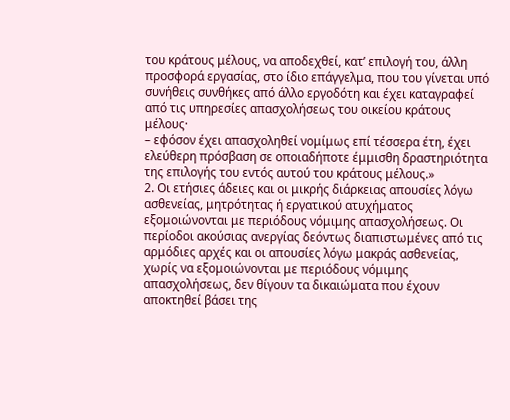του κράτους μέλους, να αποδεχθεί, κατ’ επιλογή του, άλλη προσφορά εργασίας, στο ίδιο επάγγελμα, που του γίνεται υπό συνήθεις συνθήκες από άλλο εργοδότη και έχει καταγραφεί από τις υπηρεσίες απασχολήσεως του οικείου κράτους μέλους·
– εφόσον έχει απασχοληθεί νομίμως επί τέσσερα έτη, έχει ελεύθερη πρόσβαση σε οποιαδήποτε έμμισθη δραστηριότητα της επιλογής του εντός αυτού του κράτους μέλους.»
2. Οι ετήσιες άδειες και οι μικρής διάρκειας απουσίες λόγω ασθενείας, μητρότητας ή εργατικού ατυχήματος εξομοιώνονται με περιόδους νόμιμης απασχολήσεως. Οι περίοδοι ακούσιας ανεργίας δεόντως διαπιστωμένες από τις αρμόδιες αρχές και οι απουσίες λόγω μακράς ασθενείας, χωρίς να εξομοιώνονται με περιόδους νόμιμης απασχολήσεως, δεν θίγουν τα δικαιώματα που έχουν αποκτηθεί βάσει της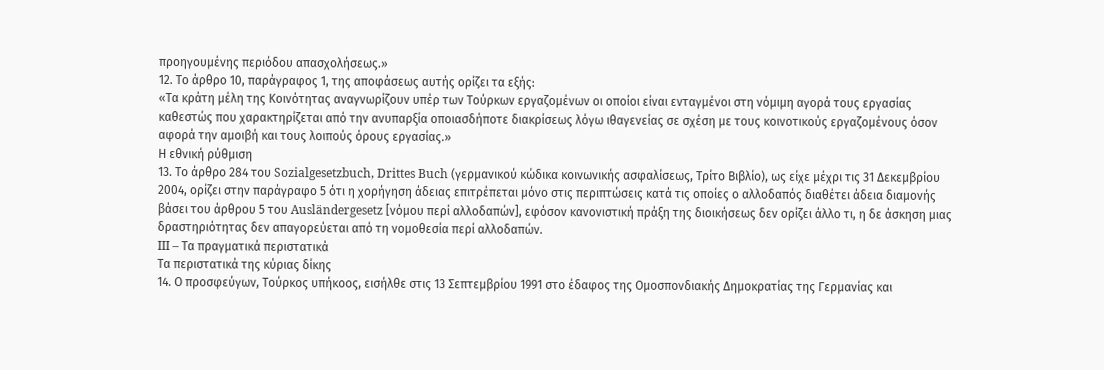προηγουμένης περιόδου απασχολήσεως.»
12. Το άρθρο 10, παράγραφος 1, της αποφάσεως αυτής ορίζει τα εξής:
«Τα κράτη μέλη της Κοινότητας αναγνωρίζουν υπέρ των Τούρκων εργαζομένων οι οποίοι είναι ενταγμένοι στη νόμιμη αγορά τους εργασίας καθεστώς που χαρακτηρίζεται από την ανυπαρξία οποιασδήποτε διακρίσεως λόγω ιθαγενείας σε σχέση με τους κοινοτικούς εργαζομένους όσον αφορά την αμοιβή και τους λοιπούς όρους εργασίας.»
Η εθνική ρύθμιση
13. Το άρθρο 284 του Sozialgesetzbuch, Drittes Buch (γερμανικού κώδικα κοινωνικής ασφαλίσεως, Τρίτο Βιβλίο), ως είχε μέχρι τις 31 Δεκεμβρίου 2004, ορίζει στην παράγραφο 5 ότι η χορήγηση άδειας επιτρέπεται μόνο στις περιπτώσεις κατά τις οποίες ο αλλοδαπός διαθέτει άδεια διαμονής βάσει του άρθρου 5 του Ausländergesetz [νόμου περί αλλοδαπών], εφόσον κανονιστική πράξη της διοικήσεως δεν ορίζει άλλο τι, η δε άσκηση μιας δραστηριότητας δεν απαγορεύεται από τη νομοθεσία περί αλλοδαπών.
III – Τα πραγματικά περιστατικά
Τα περιστατικά της κύριας δίκης
14. Ο προσφεύγων, Τούρκος υπήκοος, εισήλθε στις 13 Σεπτεμβρίου 1991 στο έδαφος της Ομοσπονδιακής Δημοκρατίας της Γερμανίας και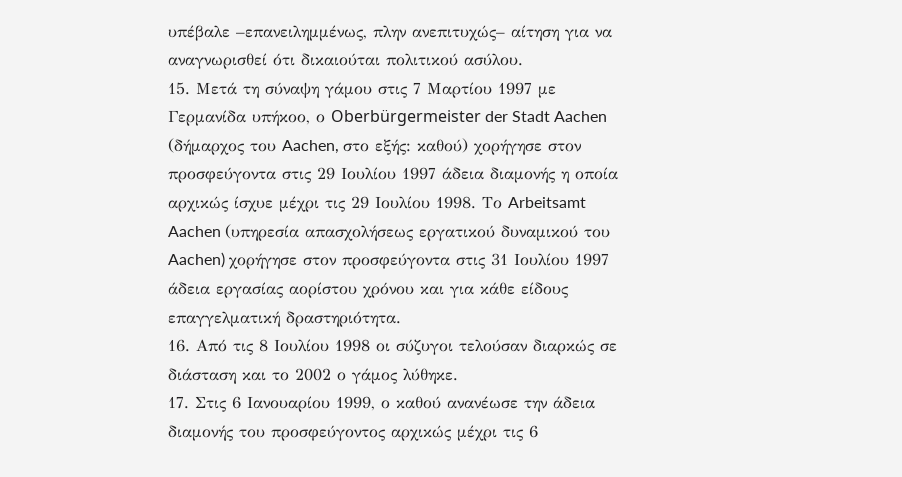υπέβαλε –επανειλημμένως, πλην ανεπιτυχώς– αίτηση για να αναγνωρισθεί ότι δικαιούται πολιτικού ασύλου.
15. Μετά τη σύναψη γάμου στις 7 Μαρτίου 1997 με Γερμανίδα υπήκοο, ο Oberbürgermeister der Stadt Aachen (δήμαρχος του Aachen, στο εξής: καθού) χορήγησε στον προσφεύγοντα στις 29 Ιουλίου 1997 άδεια διαμονής η οποία αρχικώς ίσχυε μέχρι τις 29 Ιουλίου 1998. Το Arbeitsamt Aachen (υπηρεσία απασχολήσεως εργατικού δυναμικού του Aachen) χορήγησε στον προσφεύγοντα στις 31 Ιουλίου 1997 άδεια εργασίας αορίστου χρόνου και για κάθε είδους επαγγελματική δραστηριότητα.
16. Από τις 8 Ιουλίου 1998 οι σύζυγοι τελούσαν διαρκώς σε διάσταση και το 2002 ο γάμος λύθηκε.
17. Στις 6 Ιανουαρίου 1999, ο καθού ανανέωσε την άδεια διαμονής του προσφεύγοντος αρχικώς μέχρι τις 6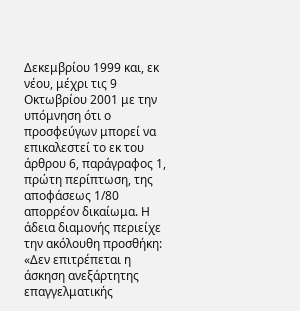Δεκεμβρίου 1999 και, εκ νέου, μέχρι τις 9 Οκτωβρίου 2001 με την υπόμνηση ότι ο προσφεύγων μπορεί να επικαλεστεί το εκ του άρθρου 6, παράγραφος 1, πρώτη περίπτωση, της αποφάσεως 1/80 απορρέον δικαίωμα. Η άδεια διαμονής περιείχε την ακόλουθη προσθήκη: «Δεν επιτρέπεται η άσκηση ανεξάρτητης επαγγελματικής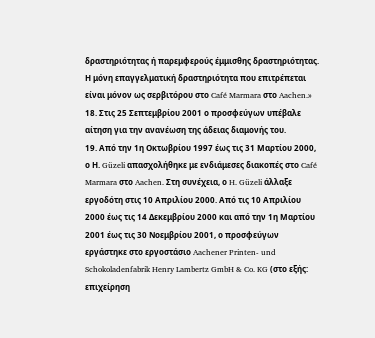δραστηριότητας ή παρεμφερούς έμμισθης δραστηριότητας. Η μόνη επαγγελματική δραστηριότητα που επιτρέπεται είναι μόνον ως σερβιτόρου στο Café Marmara στο Aachen.»
18. Στις 25 Σεπτεμβρίου 2001 ο προσφεύγων υπέβαλε αίτηση για την ανανέωση της άδειας διαμονής του.
19. Από την 1η Οκτωβρίου 1997 έως τις 31 Μαρτίου 2000, ο Η. Güzeli απασχολήθηκε με ενδιάμεσες διακοπές στο Café Marmara στο Aachen. Στη συνέχεια, ο H. Güzeli άλλαξε εργοδότη στις 10 Απριλίου 2000. Από τις 10 Απριλίου 2000 έως τις 14 Δεκεμβρίου 2000 και από την 1η Μαρτίου 2001 έως τις 30 Νοεμβρίου 2001, ο προσφεύγων εργάστηκε στο εργοστάσιο Aachener Printen- und Schokoladenfabrik Henry Lambertz GmbH & Co. KG (στο εξής: επιχείρηση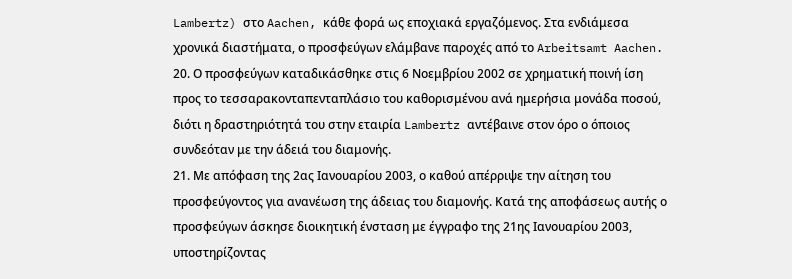Lambertz) στο Aachen, κάθε φορά ως εποχιακά εργαζόμενος. Στα ενδιάμεσα χρονικά διαστήματα, ο προσφεύγων ελάμβανε παροχές από το Arbeitsamt Aachen.
20. Ο προσφεύγων καταδικάσθηκε στις 6 Νοεμβρίου 2002 σε χρηματική ποινή ίση προς το τεσσαρακονταπενταπλάσιο του καθορισμένου ανά ημερήσια μονάδα ποσού, διότι η δραστηριότητά του στην εταιρία Lambertz αντέβαινε στον όρο ο όποιος συνδεόταν με την άδειά του διαμονής.
21. Με απόφαση της 2ας Ιανουαρίου 2003, ο καθού απέρριψε την αίτηση του προσφεύγοντος για ανανέωση της άδειας του διαμονής. Κατά της αποφάσεως αυτής ο προσφεύγων άσκησε διοικητική ένσταση με έγγραφο της 21ης Ιανουαρίου 2003, υποστηρίζοντας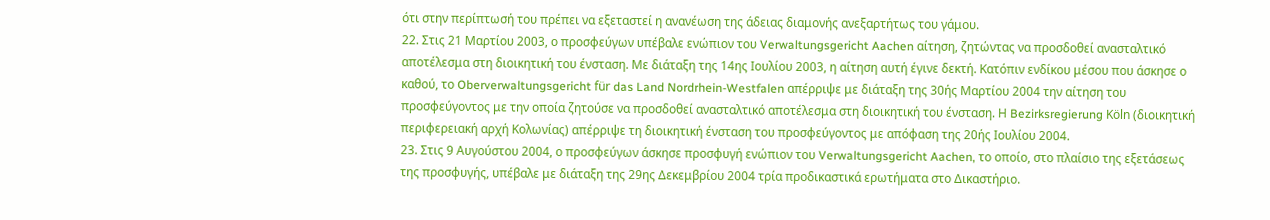ότι στην περίπτωσή του πρέπει να εξεταστεί η ανανέωση της άδειας διαμονής ανεξαρτήτως του γάμου.
22. Στις 21 Μαρτίου 2003, ο προσφεύγων υπέβαλε ενώπιον του Verwaltungsgericht Aachen αίτηση, ζητώντας να προσδοθεί ανασταλτικό αποτέλεσμα στη διοικητική του ένσταση. Με διάταξη της 14ης Ιουλίου 2003, η αίτηση αυτή έγινε δεκτή. Κατόπιν ενδίκου μέσου που άσκησε ο καθού, το Oberverwaltungsgericht für das Land Nordrhein-Westfalen απέρριψε με διάταξη της 30ής Μαρτίου 2004 την αίτηση του προσφεύγοντος με την οποία ζητούσε να προσδοθεί ανασταλτικό αποτέλεσμα στη διοικητική του ένσταση. Η Bezirksregierung Köln (διοικητική περιφερειακή αρχή Κολωνίας) απέρριψε τη διοικητική ένσταση του προσφεύγοντος με απόφαση της 20ής Ιουλίου 2004.
23. Στις 9 Αυγούστου 2004, ο προσφεύγων άσκησε προσφυγή ενώπιον του Verwaltungsgericht Aachen, το οποίο, στο πλαίσιο της εξετάσεως της προσφυγής, υπέβαλε με διάταξη της 29ης Δεκεμβρίου 2004 τρία προδικαστικά ερωτήματα στο Δικαστήριο.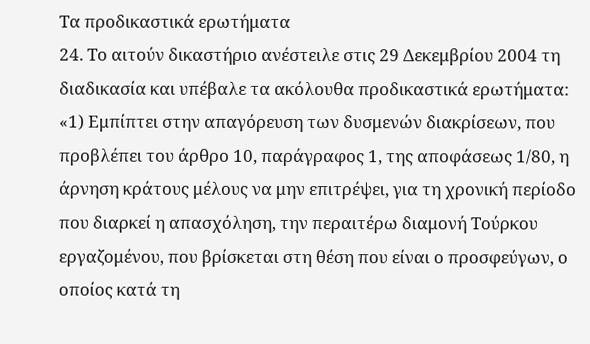Τα προδικαστικά ερωτήματα
24. Το αιτούν δικαστήριο ανέστειλε στις 29 Δεκεμβρίου 2004 τη διαδικασία και υπέβαλε τα ακόλουθα προδικαστικά ερωτήματα:
«1) Εμπίπτει στην απαγόρευση των δυσμενών διακρίσεων, που προβλέπει του άρθρο 10, παράγραφος 1, της αποφάσεως 1/80, η άρνηση κράτους μέλους να μην επιτρέψει, για τη χρονική περίοδο που διαρκεί η απασχόληση, την περαιτέρω διαμονή Τούρκου εργαζομένου, που βρίσκεται στη θέση που είναι ο προσφεύγων, ο οποίος κατά τη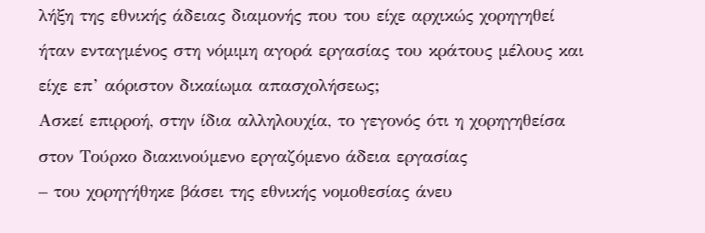λήξη της εθνικής άδειας διαμονής που του είχε αρχικώς χορηγηθεί ήταν ενταγμένος στη νόμιμη αγορά εργασίας του κράτους μέλους και είχε επ’ αόριστον δικαίωμα απασχολήσεως;
Ασκεί επιρροή, στην ίδια αλληλουχία, το γεγονός ότι η χορηγηθείσα στον Τούρκο διακινούμενο εργαζόμενο άδεια εργασίας
– του χορηγήθηκε βάσει της εθνικής νομοθεσίας άνευ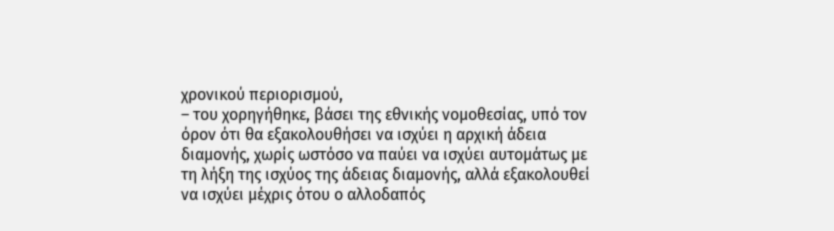χρονικού περιορισμού,
– του χορηγήθηκε, βάσει της εθνικής νομοθεσίας, υπό τον όρον ότι θα εξακολουθήσει να ισχύει η αρχική άδεια διαμονής, χωρίς ωστόσο να παύει να ισχύει αυτομάτως με τη λήξη της ισχύος της άδειας διαμονής, αλλά εξακολουθεί να ισχύει μέχρις ότου ο αλλοδαπός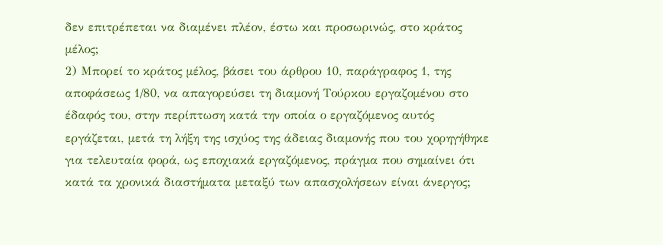δεν επιτρέπεται να διαμένει πλέον, έστω και προσωρινώς, στο κράτος μέλος;
2) Μπορεί το κράτος μέλος, βάσει του άρθρου 10, παράγραφος 1, της αποφάσεως 1/80, να απαγορεύσει τη διαμονή Τούρκου εργαζομένου στο έδαφός του, στην περίπτωση κατά την οποία ο εργαζόμενος αυτός εργάζεται, μετά τη λήξη της ισχύος της άδειας διαμονής που του χορηγήθηκε για τελευταία φορά, ως εποχιακά εργαζόμενος, πράγμα που σημαίνει ότι κατά τα χρονικά διαστήματα μεταξύ των απασχολήσεων είναι άνεργος;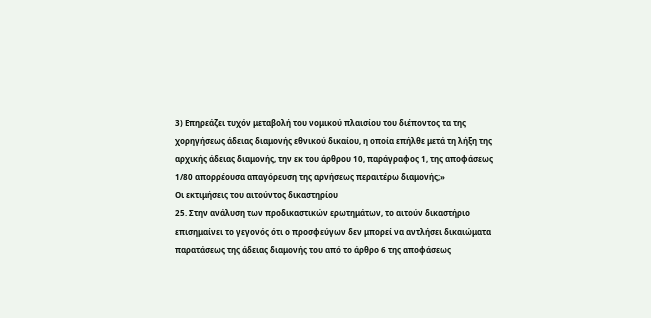3) Επηρεάζει τυχόν μεταβολή του νομικού πλαισίου του διέποντος τα της χορηγήσεως άδειας διαμονής εθνικού δικαίου, η οποία επήλθε μετά τη λήξη της αρχικής άδειας διαμονής, την εκ του άρθρου 10, παράγραφος 1, της αποφάσεως 1/80 απορρέουσα απαγόρευση της αρνήσεως περαιτέρω διαμονής;»
Οι εκτιμήσεις του αιτούντος δικαστηρίου
25. Στην ανάλυση των προδικαστικών ερωτημάτων, το αιτούν δικαστήριο επισημαίνει το γεγονός ότι ο προσφεύγων δεν μπορεί να αντλήσει δικαιώματα παρατάσεως της άδειας διαμονής του από το άρθρο 6 της αποφάσεως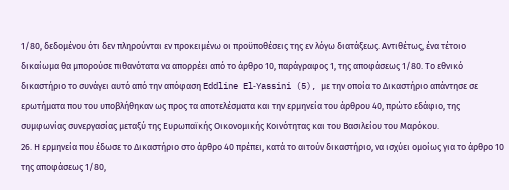1/80, δεδομένου ότι δεν πληρούνται εν προκειμένω οι προϋποθέσεις της εν λόγω διατάξεως. Αντιθέτως, ένα τέτοιο δικαίωμα θα μπορούσε πιθανότατα να απορρέει από το άρθρο 10, παράγραφος 1, της αποφάσεως 1/80. Το εθνικό δικαστήριο το συνάγει αυτό από την απόφαση Eddline El‑Yassini (5), με την οποία το Δικαστήριο απάντησε σε ερωτήματα που του υποβλήθηκαν ως προς τα αποτελέσματα και την ερμηνεία του άρθρου 40, πρώτο εδάφιο, της συμφωνίας συνεργασίας μεταξύ της Ευρωπαϊκής Οικονομικής Κοινότητας και του Βασιλείου του Μαρόκου.
26. Η ερμηνεία που έδωσε το Δικαστήριο στο άρθρο 40 πρέπει, κατά το αιτούν δικαστήριο, να ισχύει ομοίως για το άρθρο 10 της αποφάσεως 1/80,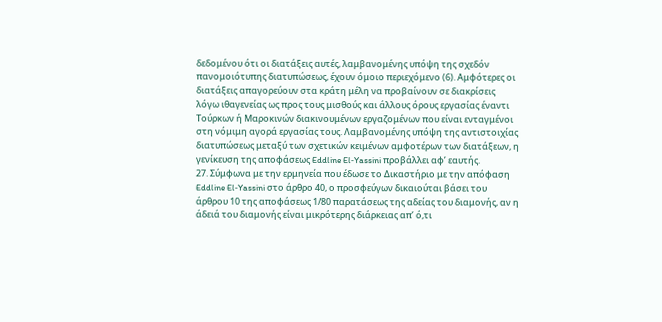δεδομένου ότι οι διατάξεις αυτές, λαμβανομένης υπόψη της σχεδόν πανομοιότυπης διατυπώσεως, έχουν όμοιο περιεχόμενο (6). Αμφότερες οι διατάξεις απαγορεύουν στα κράτη μέλη να προβαίνουν σε διακρίσεις λόγω ιθαγενείας ως προς τους μισθούς και άλλους όρους εργασίας έναντι Τούρκων ή Μαροκινών διακινουμένων εργαζομένων που είναι ενταγμένοι στη νόμιμη αγορά εργασίας τους. Λαμβανομένης υπόψη της αντιστοιχίας διατυπώσεως μεταξύ των σχετικών κειμένων αμφοτέρων των διατάξεων, η γενίκευση της αποφάσεως Eddline El‑Yassini προβάλλει αφ’ εαυτής.
27. Σύμφωνα με την ερμηνεία που έδωσε το Δικαστήριο με την απόφαση Eddline El‑Yassini στο άρθρο 40, ο προσφεύγων δικαιούται βάσει του άρθρου 10 της αποφάσεως 1/80 παρατάσεως της αδείας του διαμονής, αν η άδειά του διαμονής είναι μικρότερης διάρκειας απ’ ό,τι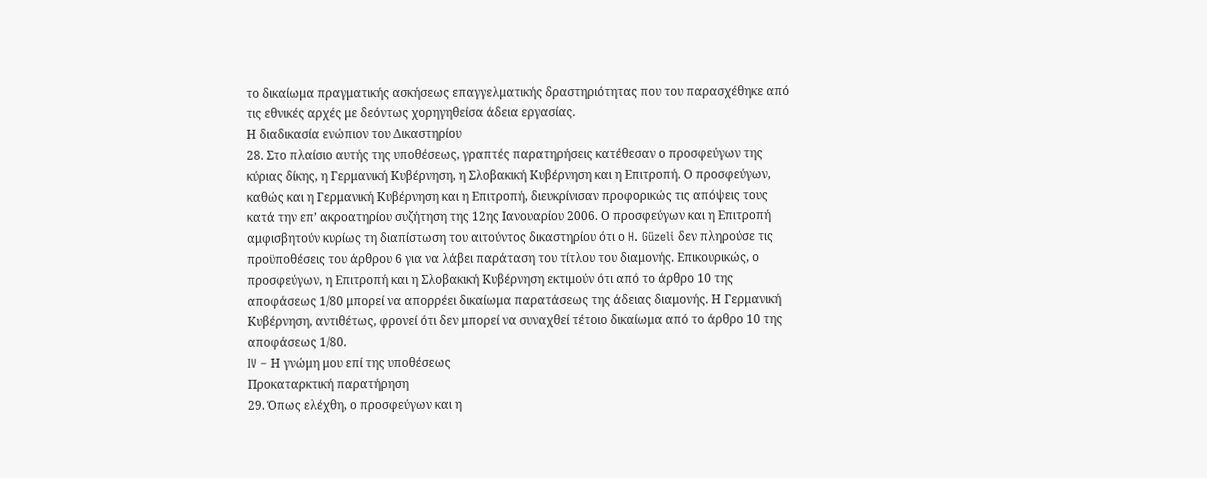το δικαίωμα πραγματικής ασκήσεως επαγγελματικής δραστηριότητας που του παρασχέθηκε από τις εθνικές αρχές με δεόντως χορηγηθείσα άδεια εργασίας.
Η διαδικασία ενώπιον του Δικαστηρίου
28. Στο πλαίσιο αυτής της υποθέσεως, γραπτές παρατηρήσεις κατέθεσαν ο προσφεύγων της κύριας δίκης, η Γερμανική Κυβέρνηση, η Σλοβακική Κυβέρνηση και η Επιτροπή. Ο προσφεύγων, καθώς και η Γερμανική Κυβέρνηση και η Επιτροπή, διευκρίνισαν προφορικώς τις απόψεις τους κατά την επ’ ακροατηρίου συζήτηση της 12ης Ιανουαρίου 2006. Ο προσφεύγων και η Επιτροπή αμφισβητούν κυρίως τη διαπίστωση του αιτούντος δικαστηρίου ότι ο H. Güzeli δεν πληρούσε τις προϋποθέσεις του άρθρου 6 για να λάβει παράταση του τίτλου του διαμονής. Επικουρικώς, ο προσφεύγων, η Επιτροπή και η Σλοβακική Κυβέρνηση εκτιμούν ότι από το άρθρο 10 της αποφάσεως 1/80 μπορεί να απορρέει δικαίωμα παρατάσεως της άδειας διαμονής. Η Γερμανική Κυβέρνηση, αντιθέτως, φρονεί ότι δεν μπορεί να συναχθεί τέτοιο δικαίωμα από το άρθρο 10 της αποφάσεως 1/80.
IV – Η γνώμη μου επί της υποθέσεως
Προκαταρκτική παρατήρηση
29. Όπως ελέχθη, ο προσφεύγων και η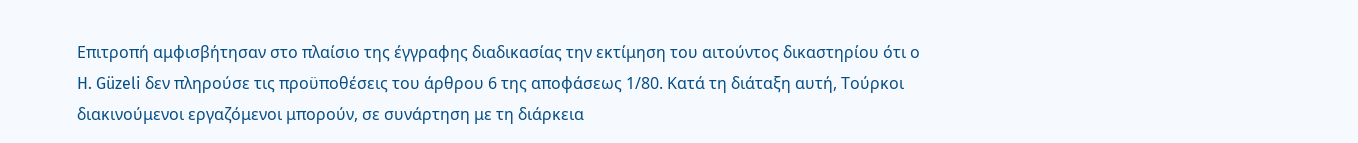Επιτροπή αμφισβήτησαν στο πλαίσιο της έγγραφης διαδικασίας την εκτίμηση του αιτούντος δικαστηρίου ότι ο H. Güzeli δεν πληρούσε τις προϋποθέσεις του άρθρου 6 της αποφάσεως 1/80. Κατά τη διάταξη αυτή, Τούρκοι διακινούμενοι εργαζόμενοι μπορούν, σε συνάρτηση με τη διάρκεια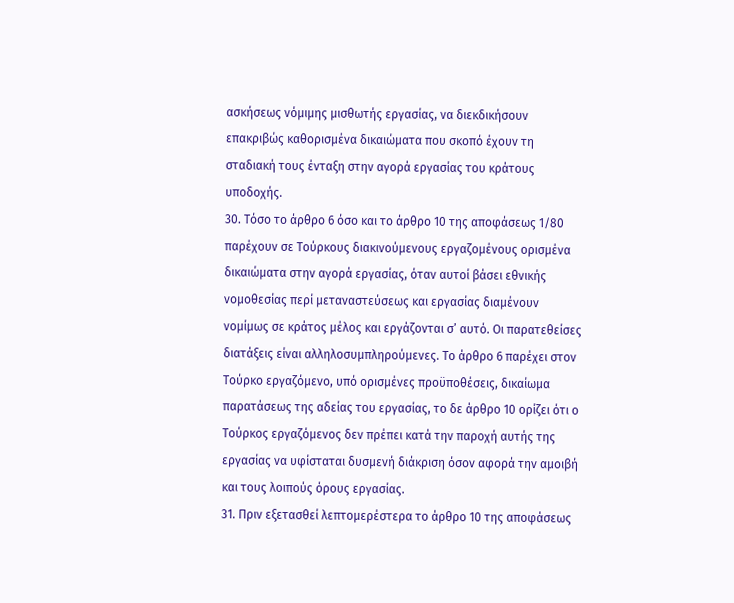ασκήσεως νόμιμης μισθωτής εργασίας, να διεκδικήσουν επακριβώς καθορισμένα δικαιώματα που σκοπό έχουν τη σταδιακή τους ένταξη στην αγορά εργασίας του κράτους υποδοχής.
30. Τόσο το άρθρο 6 όσο και το άρθρο 10 της αποφάσεως 1/80 παρέχουν σε Τούρκους διακινούμενους εργαζομένους ορισμένα δικαιώματα στην αγορά εργασίας, όταν αυτοί βάσει εθνικής νομοθεσίας περί μεταναστεύσεως και εργασίας διαμένουν νομίμως σε κράτος μέλος και εργάζονται σ’ αυτό. Οι παρατεθείσες διατάξεις είναι αλληλοσυμπληρούμενες. Το άρθρο 6 παρέχει στον Τούρκο εργαζόμενο, υπό ορισμένες προϋποθέσεις, δικαίωμα παρατάσεως της αδείας του εργασίας, το δε άρθρο 10 ορίζει ότι ο Τούρκος εργαζόμενος δεν πρέπει κατά την παροχή αυτής της εργασίας να υφίσταται δυσμενή διάκριση όσον αφορά την αμοιβή και τους λοιπούς όρους εργασίας.
31. Πριν εξετασθεί λεπτομερέστερα το άρθρο 10 της αποφάσεως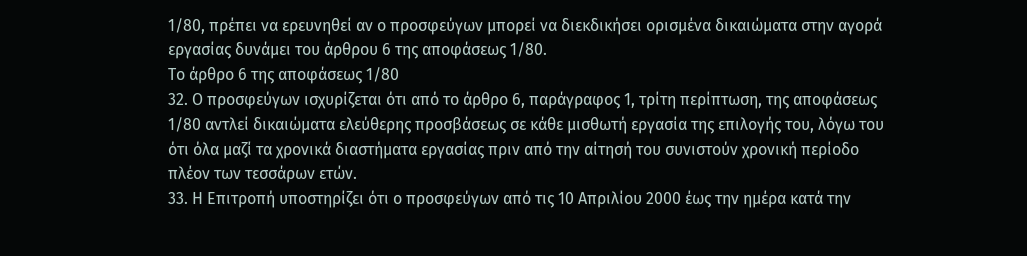1/80, πρέπει να ερευνηθεί αν ο προσφεύγων μπορεί να διεκδικήσει ορισμένα δικαιώματα στην αγορά εργασίας δυνάμει του άρθρου 6 της αποφάσεως 1/80.
Το άρθρο 6 της αποφάσεως 1/80
32. Ο προσφεύγων ισχυρίζεται ότι από το άρθρο 6, παράγραφος 1, τρίτη περίπτωση, της αποφάσεως 1/80 αντλεί δικαιώματα ελεύθερης προσβάσεως σε κάθε μισθωτή εργασία της επιλογής του, λόγω του ότι όλα μαζί τα χρονικά διαστήματα εργασίας πριν από την αίτησή του συνιστούν χρονική περίοδο πλέον των τεσσάρων ετών.
33. Η Επιτροπή υποστηρίζει ότι ο προσφεύγων από τις 10 Απριλίου 2000 έως την ημέρα κατά την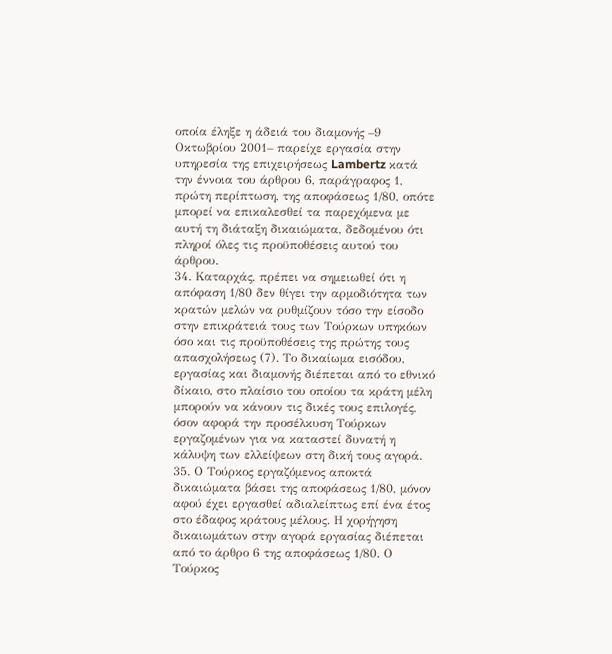οποία έληξε η άδειά του διαμονής –9 Οκτωβρίου 2001– παρείχε εργασία στην υπηρεσία της επιχειρήσεως Lambertz κατά την έννοια του άρθρου 6, παράγραφος 1, πρώτη περίπτωση, της αποφάσεως 1/80, οπότε μπορεί να επικαλεσθεί τα παρεχόμενα με αυτή τη διάταξη δικαιώματα, δεδομένου ότι πληροί όλες τις προϋποθέσεις αυτού του άρθρου.
34. Καταρχάς, πρέπει να σημειωθεί ότι η απόφαση 1/80 δεν θίγει την αρμοδιότητα των κρατών μελών να ρυθμίζουν τόσο την είσοδο στην επικράτειά τους των Τούρκων υπηκόων όσο και τις προϋποθέσεις της πρώτης τους απασχολήσεως (7). Το δικαίωμα εισόδου, εργασίας και διαμονής διέπεται από το εθνικό δίκαιο, στο πλαίσιο του οποίου τα κράτη μέλη μπορούν να κάνουν τις δικές τους επιλογές, όσον αφορά την προσέλκυση Τούρκων εργαζομένων για να καταστεί δυνατή η κάλυψη των ελλείψεων στη δική τους αγορά.
35. Ο Τούρκος εργαζόμενος αποκτά δικαιώματα βάσει της αποφάσεως 1/80, μόνον αφού έχει εργασθεί αδιαλείπτως επί ένα έτος στο έδαφος κράτους μέλους. Η χορήγηση δικαιωμάτων στην αγορά εργασίας διέπεται από το άρθρο 6 της αποφάσεως 1/80. Ο Τούρκος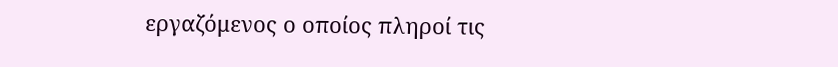εργαζόμενος ο οποίος πληροί τις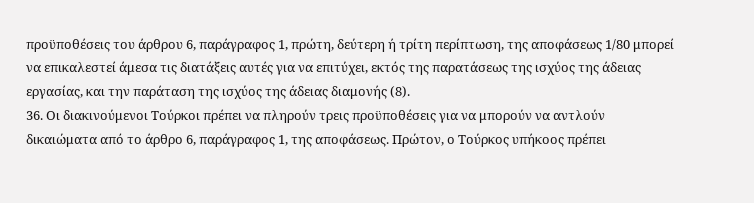προϋποθέσεις του άρθρου 6, παράγραφος 1, πρώτη, δεύτερη ή τρίτη περίπτωση, της αποφάσεως 1/80 μπορεί να επικαλεστεί άμεσα τις διατάξεις αυτές για να επιτύχει, εκτός της παρατάσεως της ισχύος της άδειας εργασίας, και την παράταση της ισχύος της άδειας διαμονής (8).
36. Οι διακινούμενοι Τούρκοι πρέπει να πληρούν τρεις προϋποθέσεις για να μπορούν να αντλούν δικαιώματα από το άρθρο 6, παράγραφος 1, της αποφάσεως. Πρώτον, ο Τούρκος υπήκοος πρέπει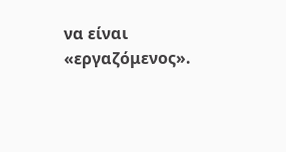να είναι «εργαζόμενος».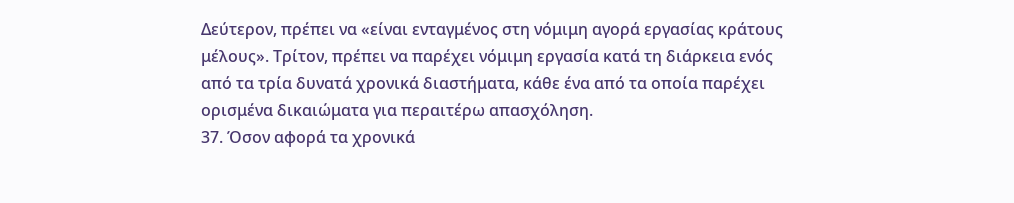Δεύτερον, πρέπει να «είναι ενταγμένος στη νόμιμη αγορά εργασίας κράτους μέλους». Τρίτον, πρέπει να παρέχει νόμιμη εργασία κατά τη διάρκεια ενός από τα τρία δυνατά χρονικά διαστήματα, κάθε ένα από τα οποία παρέχει ορισμένα δικαιώματα για περαιτέρω απασχόληση.
37. Όσον αφορά τα χρονικά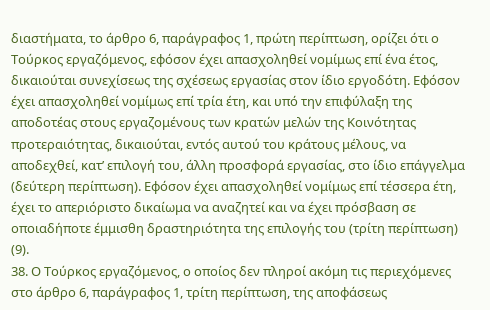διαστήματα, το άρθρο 6, παράγραφος 1, πρώτη περίπτωση, ορίζει ότι ο Τούρκος εργαζόμενος, εφόσον έχει απασχοληθεί νομίμως επί ένα έτος, δικαιούται συνεχίσεως της σχέσεως εργασίας στον ίδιο εργοδότη. Εφόσον έχει απασχοληθεί νομίμως επί τρία έτη, και υπό την επιφύλαξη της αποδοτέας στους εργαζομένους των κρατών μελών της Κοινότητας προτεραιότητας, δικαιούται, εντός αυτού του κράτους μέλους, να αποδεχθεί, κατ’ επιλογή του, άλλη προσφορά εργασίας, στο ίδιο επάγγελμα (δεύτερη περίπτωση). Εφόσον έχει απασχοληθεί νομίμως επί τέσσερα έτη, έχει το απεριόριστο δικαίωμα να αναζητεί και να έχει πρόσβαση σε οποιαδήποτε έμμισθη δραστηριότητα της επιλογής του (τρίτη περίπτωση) (9).
38. Ο Τούρκος εργαζόμενος, ο οποίος δεν πληροί ακόμη τις περιεχόμενες στο άρθρο 6, παράγραφος 1, τρίτη περίπτωση, της αποφάσεως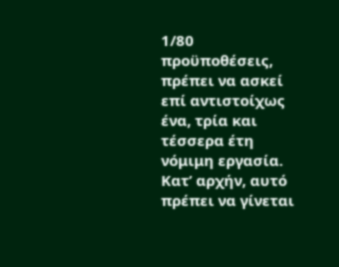1/80 προϋποθέσεις, πρέπει να ασκεί επί αντιστοίχως ένα, τρία και τέσσερα έτη νόμιμη εργασία. Κατ’ αρχήν, αυτό πρέπει να γίνεται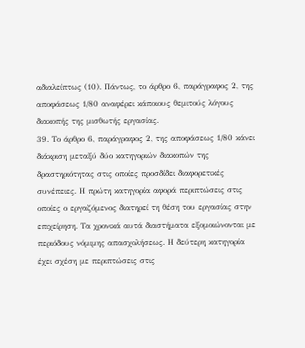αδιαλείπτως (10). Πάντως, το άρθρο 6, παράγραφος 2, της αποφάσεως 1/80 αναφέρει κάποιους θεμιτούς λόγους διακοπής της μισθωτής εργασίας.
39. Το άρθρο 6, παράγραφος 2, της αποφάσεως 1/80 κάνει διάκριση μεταξύ δύο κατηγοριών διακοπών της δραστηριότητας στις οποίες προσδίδει διαφορετικές συνέπειες. Η πρώτη κατηγορία αφορά περιπτώσεις στις οποίες ο εργαζόμενος διατηρεί τη θέση του εργασίας στην επιχείρηση. Τα χρονικά αυτά διαστήματα εξομοιώνονται με περιόδους νόμιμης απασχολήσεως. Η δεύτερη κατηγορία έχει σχέση με περιπτώσεις στις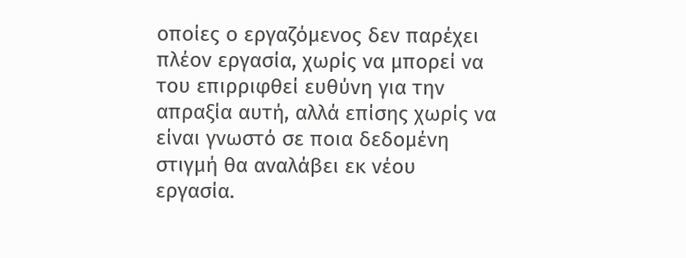οποίες ο εργαζόμενος δεν παρέχει πλέον εργασία, χωρίς να μπορεί να του επιρριφθεί ευθύνη για την απραξία αυτή, αλλά επίσης χωρίς να είναι γνωστό σε ποια δεδομένη στιγμή θα αναλάβει εκ νέου εργασία.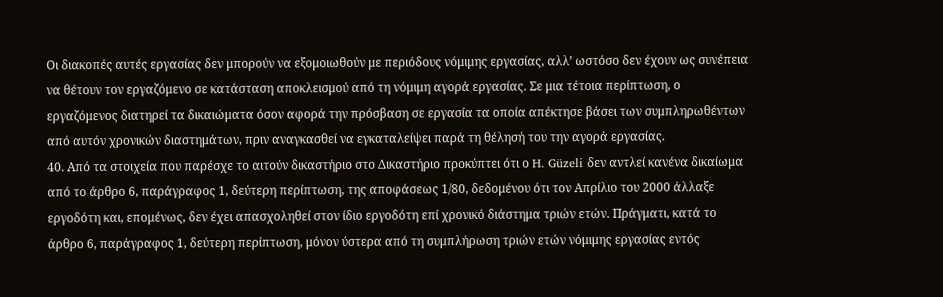Οι διακοπές αυτές εργασίας δεν μπορούν να εξομοιωθούν με περιόδους νόμιμης εργασίας, αλλ’ ωστόσο δεν έχουν ως συνέπεια να θέτουν τον εργαζόμενο σε κατάσταση αποκλεισμού από τη νόμιμη αγορά εργασίας. Σε μια τέτοια περίπτωση, ο εργαζόμενος διατηρεί τα δικαιώματα όσον αφορά την πρόσβαση σε εργασία τα οποία απέκτησε βάσει των συμπληρωθέντων από αυτόν χρονικών διαστημάτων, πριν αναγκασθεί να εγκαταλείψει παρά τη θέλησή του την αγορά εργασίας.
40. Από τα στοιχεία που παρέσχε το αιτούν δικαστήριο στο Δικαστήριο προκύπτει ότι ο H. Güzeli δεν αντλεί κανένα δικαίωμα από το άρθρο 6, παράγραφος 1, δεύτερη περίπτωση, της αποφάσεως 1/80, δεδομένου ότι τον Απρίλιο του 2000 άλλαξε εργοδότη και, επομένως, δεν έχει απασχοληθεί στον ίδιο εργοδότη επί χρονικό διάστημα τριών ετών. Πράγματι, κατά το άρθρο 6, παράγραφος 1, δεύτερη περίπτωση, μόνον ύστερα από τη συμπλήρωση τριών ετών νόμιμης εργασίας εντός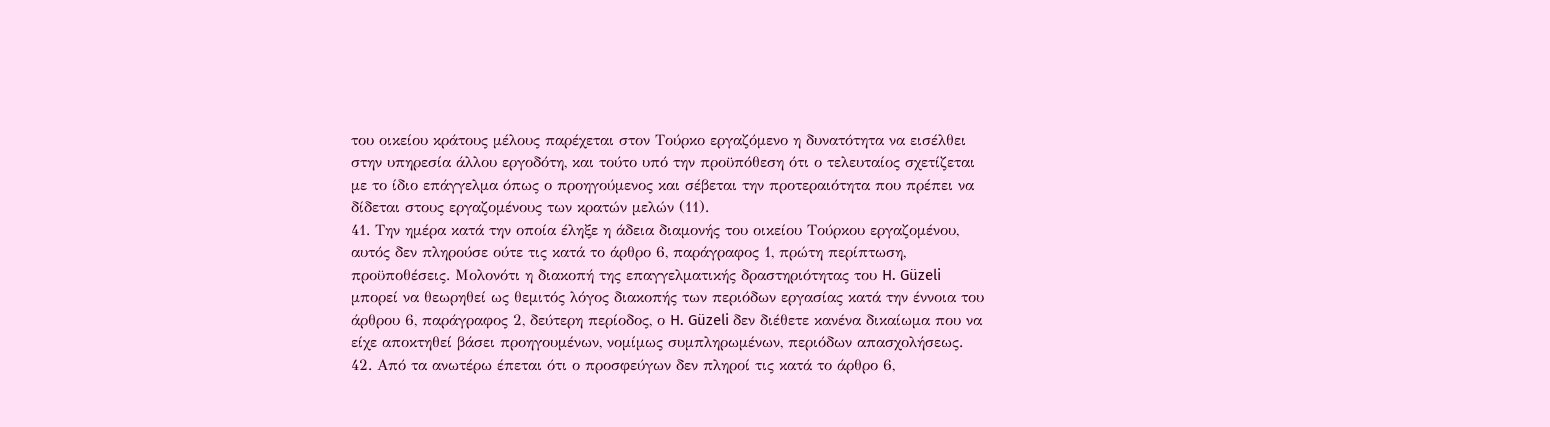του οικείου κράτους μέλους παρέχεται στον Τούρκο εργαζόμενο η δυνατότητα να εισέλθει στην υπηρεσία άλλου εργοδότη, και τούτο υπό την προϋπόθεση ότι ο τελευταίος σχετίζεται με το ίδιο επάγγελμα όπως ο προηγούμενος και σέβεται την προτεραιότητα που πρέπει να δίδεται στους εργαζομένους των κρατών μελών (11).
41. Την ημέρα κατά την οποία έληξε η άδεια διαμονής του οικείου Τούρκου εργαζομένου, αυτός δεν πληρούσε ούτε τις κατά το άρθρο 6, παράγραφος 1, πρώτη περίπτωση, προϋποθέσεις. Μολονότι η διακοπή της επαγγελματικής δραστηριότητας του H. Güzeli μπορεί να θεωρηθεί ως θεμιτός λόγος διακοπής των περιόδων εργασίας κατά την έννοια του άρθρου 6, παράγραφος 2, δεύτερη περίοδος, ο H. Güzeli δεν διέθετε κανένα δικαίωμα που να είχε αποκτηθεί βάσει προηγουμένων, νομίμως συμπληρωμένων, περιόδων απασχολήσεως.
42. Από τα ανωτέρω έπεται ότι ο προσφεύγων δεν πληροί τις κατά το άρθρο 6,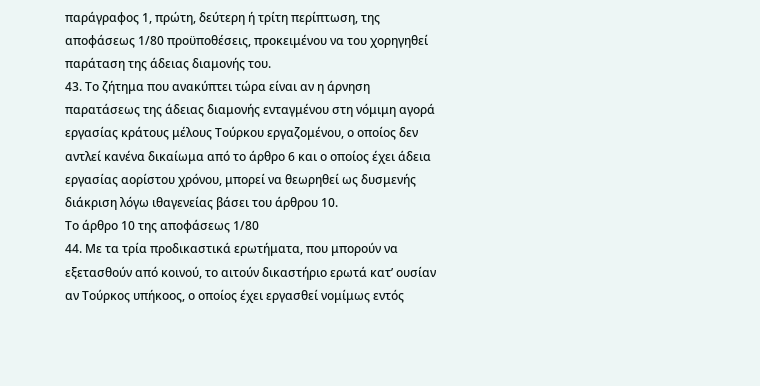παράγραφος 1, πρώτη, δεύτερη ή τρίτη περίπτωση, της αποφάσεως 1/80 προϋποθέσεις, προκειμένου να του χορηγηθεί παράταση της άδειας διαμονής του.
43. Το ζήτημα που ανακύπτει τώρα είναι αν η άρνηση παρατάσεως της άδειας διαμονής ενταγμένου στη νόμιμη αγορά εργασίας κράτους μέλους Τούρκου εργαζομένου, ο οποίος δεν αντλεί κανένα δικαίωμα από το άρθρο 6 και ο οποίος έχει άδεια εργασίας αορίστου χρόνου, μπορεί να θεωρηθεί ως δυσμενής διάκριση λόγω ιθαγενείας βάσει του άρθρου 10.
Το άρθρο 10 της αποφάσεως 1/80
44. Με τα τρία προδικαστικά ερωτήματα, που μπορούν να εξετασθούν από κοινού, το αιτούν δικαστήριο ερωτά κατ’ ουσίαν αν Τούρκος υπήκοος, ο οποίος έχει εργασθεί νομίμως εντός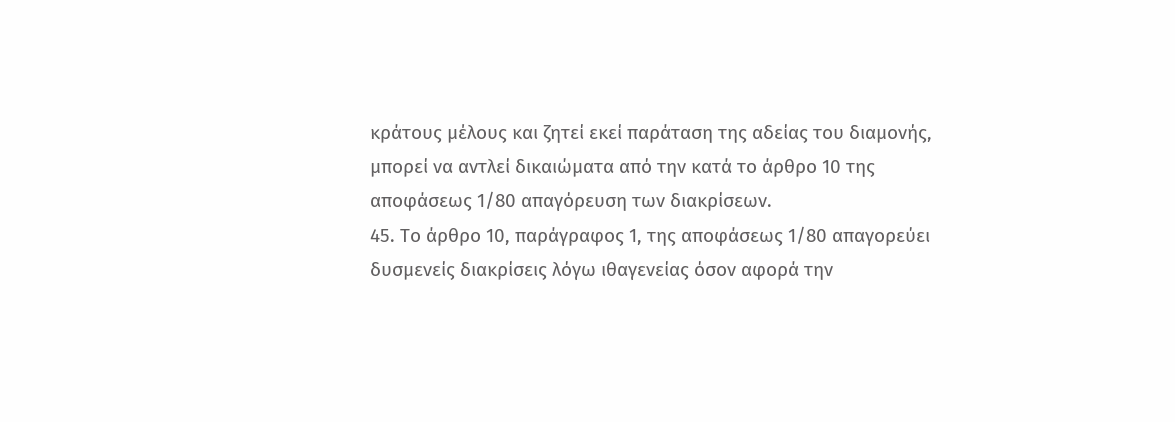κράτους μέλους και ζητεί εκεί παράταση της αδείας του διαμονής, μπορεί να αντλεί δικαιώματα από την κατά το άρθρο 10 της αποφάσεως 1/80 απαγόρευση των διακρίσεων.
45. Το άρθρο 10, παράγραφος 1, της αποφάσεως 1/80 απαγορεύει δυσμενείς διακρίσεις λόγω ιθαγενείας όσον αφορά την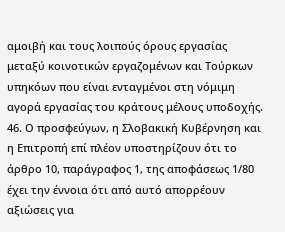αμοιβή και τους λοιπούς όρους εργασίας μεταξύ κοινοτικών εργαζομένων και Τούρκων υπηκόων που είναι ενταγμένοι στη νόμιμη αγορά εργασίας του κράτους μέλους υποδοχής.
46. Ο προσφεύγων, η Σλοβακική Κυβέρνηση και η Επιτροπή επί πλέον υποστηρίζουν ότι το άρθρο 10, παράγραφος 1, της αποφάσεως 1/80 έχει την έννοια ότι από αυτό απορρέουν αξιώσεις για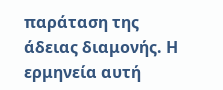παράταση της άδειας διαμονής. Η ερμηνεία αυτή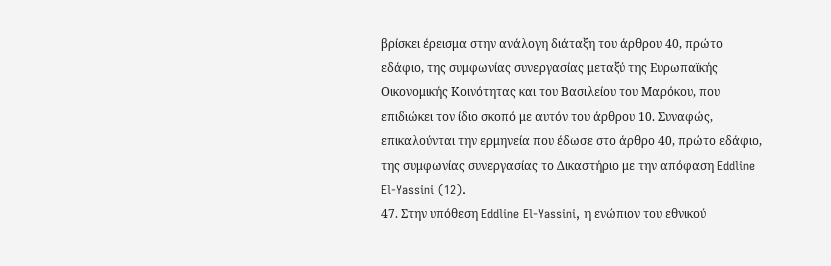βρίσκει έρεισμα στην ανάλογη διάταξη του άρθρου 40, πρώτο εδάφιο, της συμφωνίας συνεργασίας μεταξύ της Ευρωπαϊκής Οικονομικής Κοινότητας και του Βασιλείου του Μαρόκου, που επιδιώκει τον ίδιο σκοπό με αυτόν του άρθρου 10. Συναφώς, επικαλούνται την ερμηνεία που έδωσε στο άρθρο 40, πρώτο εδάφιο, της συμφωνίας συνεργασίας το Δικαστήριο με την απόφαση Eddline El‑Yassini (12).
47. Στην υπόθεση Eddline El‑Yassini, η ενώπιον του εθνικού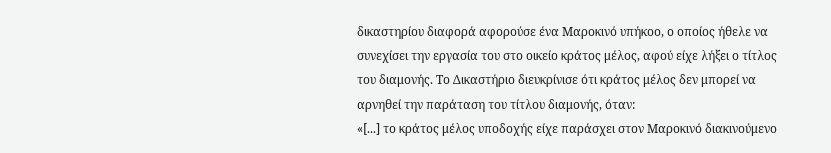δικαστηρίου διαφορά αφορούσε ένα Μαροκινό υπήκοο, ο οποίος ήθελε να συνεχίσει την εργασία του στο οικείο κράτος μέλος, αφού είχε λήξει ο τίτλος του διαμονής. Το Δικαστήριο διευκρίνισε ότι κράτος μέλος δεν μπορεί να αρνηθεί την παράταση του τίτλου διαμονής, όταν:
«[...] το κράτος μέλος υποδοχής είχε παράσχει στον Μαροκινό διακινούμενο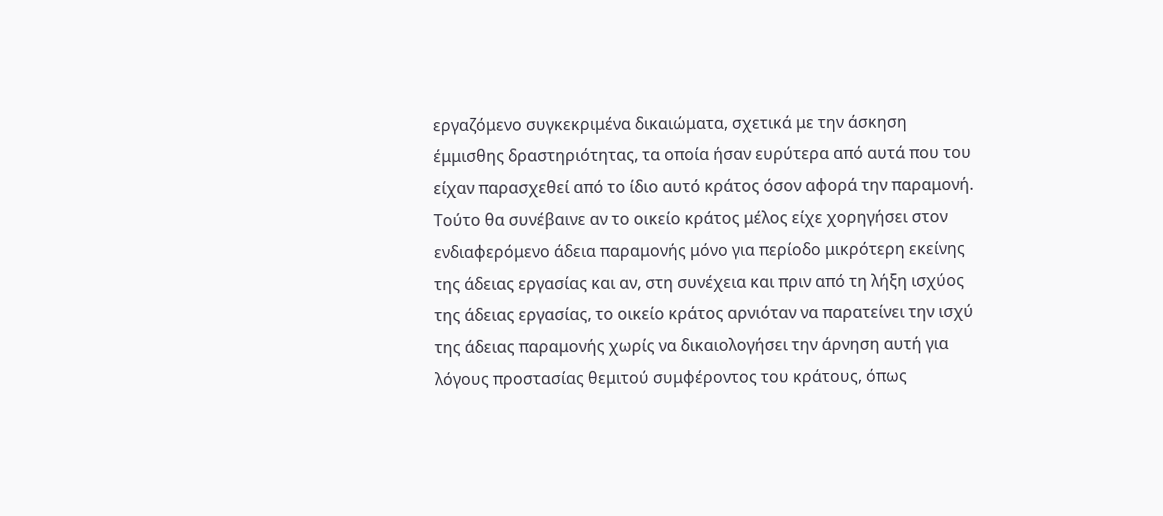εργαζόμενο συγκεκριμένα δικαιώματα, σχετικά με την άσκηση έμμισθης δραστηριότητας, τα οποία ήσαν ευρύτερα από αυτά που του είχαν παρασχεθεί από το ίδιο αυτό κράτος όσον αφορά την παραμονή.
Τούτο θα συνέβαινε αν το οικείο κράτος μέλος είχε χορηγήσει στον ενδιαφερόμενο άδεια παραμονής μόνο για περίοδο μικρότερη εκείνης της άδειας εργασίας και αν, στη συνέχεια και πριν από τη λήξη ισχύος της άδειας εργασίας, το οικείο κράτος αρνιόταν να παρατείνει την ισχύ της άδειας παραμονής χωρίς να δικαιολογήσει την άρνηση αυτή για λόγους προστασίας θεμιτού συμφέροντος του κράτους, όπως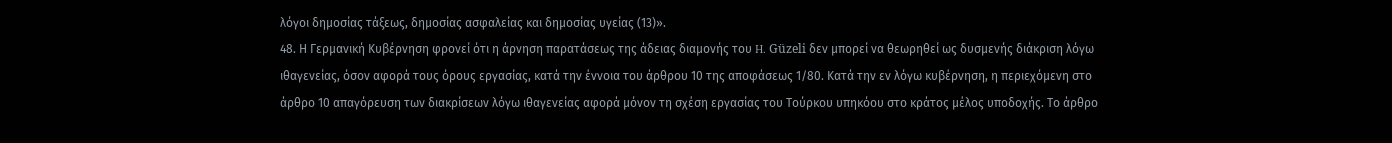λόγοι δημοσίας τάξεως, δημοσίας ασφαλείας και δημοσίας υγείας (13)».
48. Η Γερμανική Κυβέρνηση φρονεί ότι η άρνηση παρατάσεως της άδειας διαμονής του H. Güzeli δεν μπορεί να θεωρηθεί ως δυσμενής διάκριση λόγω ιθαγενείας, όσον αφορά τους όρους εργασίας, κατά την έννοια του άρθρου 10 της αποφάσεως 1/80. Κατά την εν λόγω κυβέρνηση, η περιεχόμενη στο άρθρο 10 απαγόρευση των διακρίσεων λόγω ιθαγενείας αφορά μόνον τη σχέση εργασίας του Τούρκου υπηκόου στο κράτος μέλος υποδοχής. Το άρθρο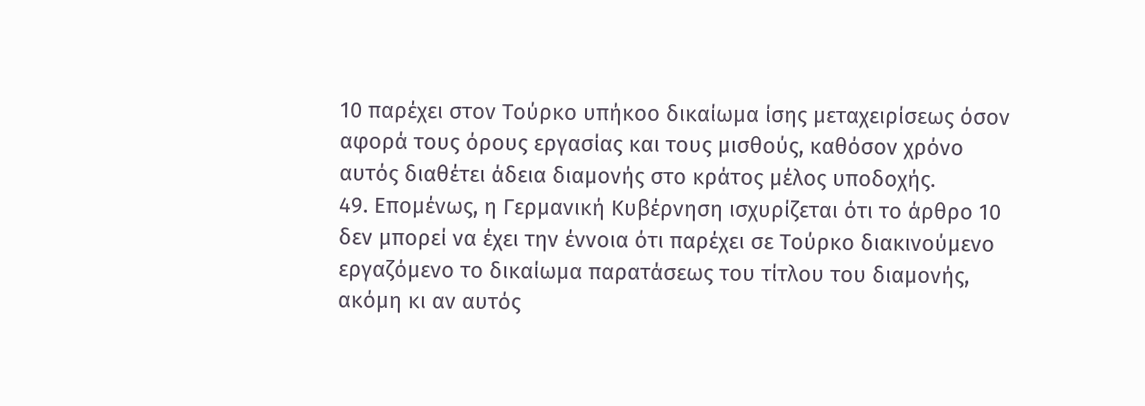10 παρέχει στον Τούρκο υπήκοο δικαίωμα ίσης μεταχειρίσεως όσον αφορά τους όρους εργασίας και τους μισθούς, καθόσον χρόνο αυτός διαθέτει άδεια διαμονής στο κράτος μέλος υποδοχής.
49. Επομένως, η Γερμανική Κυβέρνηση ισχυρίζεται ότι το άρθρο 10 δεν μπορεί να έχει την έννοια ότι παρέχει σε Τούρκο διακινούμενο εργαζόμενο το δικαίωμα παρατάσεως του τίτλου του διαμονής, ακόμη κι αν αυτός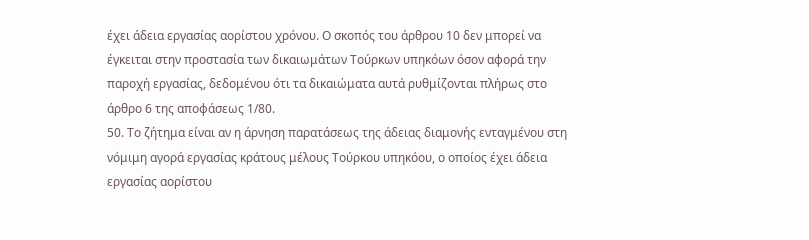έχει άδεια εργασίας αορίστου χρόνου. Ο σκοπός του άρθρου 10 δεν μπορεί να έγκειται στην προστασία των δικαιωμάτων Τούρκων υπηκόων όσον αφορά την παροχή εργασίας, δεδομένου ότι τα δικαιώματα αυτά ρυθμίζονται πλήρως στο άρθρο 6 της αποφάσεως 1/80.
50. Το ζήτημα είναι αν η άρνηση παρατάσεως της άδειας διαμονής ενταγμένου στη νόμιμη αγορά εργασίας κράτους μέλους Τούρκου υπηκόου, ο οποίος έχει άδεια εργασίας αορίστου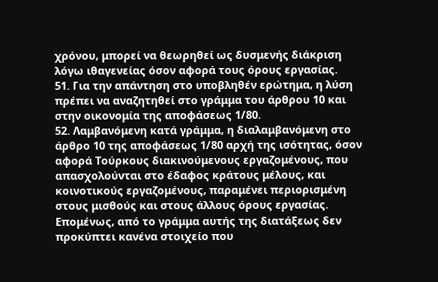χρόνου, μπορεί να θεωρηθεί ως δυσμενής διάκριση λόγω ιθαγενείας όσον αφορά τους όρους εργασίας.
51. Για την απάντηση στο υποβληθέν ερώτημα, η λύση πρέπει να αναζητηθεί στο γράμμα του άρθρου 10 και στην οικονομία της αποφάσεως 1/80.
52. Λαμβανόμενη κατά γράμμα, η διαλαμβανόμενη στο άρθρο 10 της αποφάσεως 1/80 αρχή της ισότητας, όσον αφορά Τούρκους διακινούμενους εργαζομένους, που απασχολούνται στο έδαφος κράτους μέλους, και κοινοτικούς εργαζομένους, παραμένει περιορισμένη στους μισθούς και στους άλλους όρους εργασίας. Επομένως, από το γράμμα αυτής της διατάξεως δεν προκύπτει κανένα στοιχείο που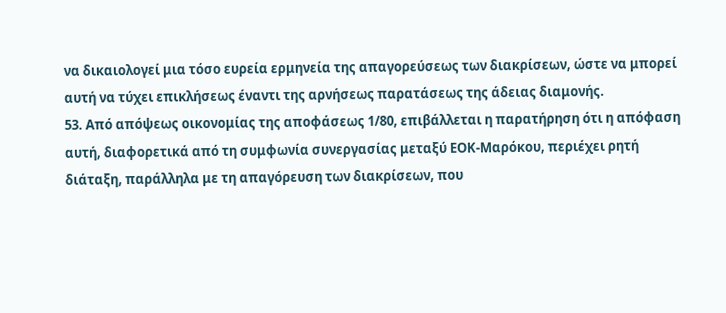να δικαιολογεί μια τόσο ευρεία ερμηνεία της απαγορεύσεως των διακρίσεων, ώστε να μπορεί αυτή να τύχει επικλήσεως έναντι της αρνήσεως παρατάσεως της άδειας διαμονής.
53. Από απόψεως οικονομίας της αποφάσεως 1/80, επιβάλλεται η παρατήρηση ότι η απόφαση αυτή, διαφορετικά από τη συμφωνία συνεργασίας μεταξύ ΕΟΚ-Μαρόκου, περιέχει ρητή διάταξη, παράλληλα με τη απαγόρευση των διακρίσεων, που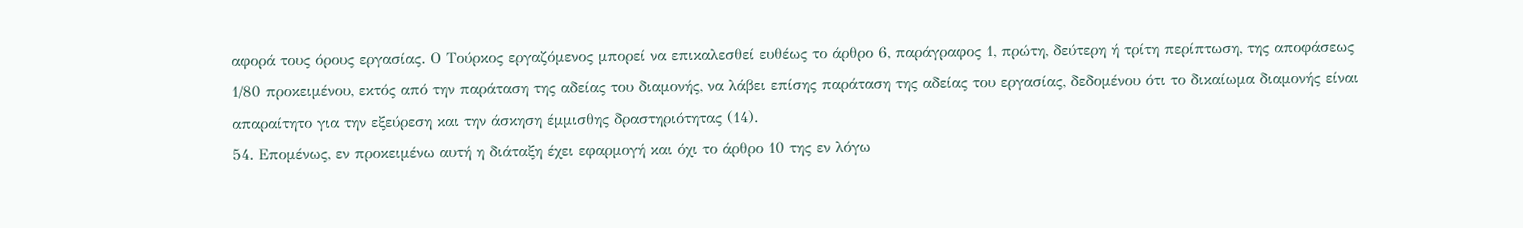αφορά τους όρους εργασίας. Ο Τούρκος εργαζόμενος μπορεί να επικαλεσθεί ευθέως το άρθρο 6, παράγραφος 1, πρώτη, δεύτερη ή τρίτη περίπτωση, της αποφάσεως 1/80 προκειμένου, εκτός από την παράταση της αδείας του διαμονής, να λάβει επίσης παράταση της αδείας του εργασίας, δεδομένου ότι το δικαίωμα διαμονής είναι απαραίτητο για την εξεύρεση και την άσκηση έμμισθης δραστηριότητας (14).
54. Επομένως, εν προκειμένω αυτή η διάταξη έχει εφαρμογή και όχι το άρθρο 10 της εν λόγω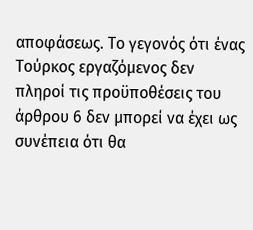αποφάσεως. Το γεγονός ότι ένας Τούρκος εργαζόμενος δεν πληροί τις προϋποθέσεις του άρθρου 6 δεν μπορεί να έχει ως συνέπεια ότι θα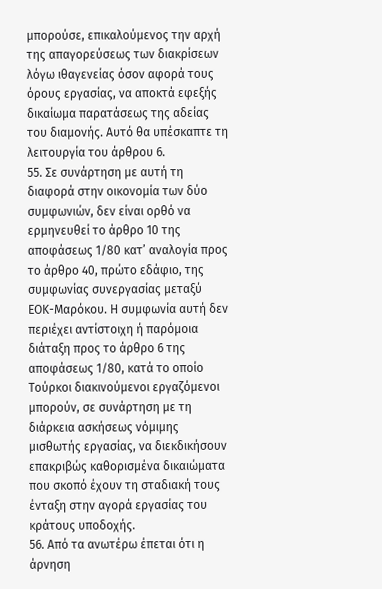μπορούσε, επικαλούμενος την αρχή της απαγορεύσεως των διακρίσεων λόγω ιθαγενείας όσον αφορά τους όρους εργασίας, να αποκτά εφεξής δικαίωμα παρατάσεως της αδείας του διαμονής. Αυτό θα υπέσκαπτε τη λειτουργία του άρθρου 6.
55. Σε συνάρτηση με αυτή τη διαφορά στην οικονομία των δύο συμφωνιών, δεν είναι ορθό να ερμηνευθεί το άρθρο 10 της αποφάσεως 1/80 κατ’ αναλογία προς το άρθρο 40, πρώτο εδάφιο, της συμφωνίας συνεργασίας μεταξύ ΕΟΚ-Μαρόκου. Η συμφωνία αυτή δεν περιέχει αντίστοιχη ή παρόμοια διάταξη προς το άρθρο 6 της αποφάσεως 1/80, κατά το οποίο Τούρκοι διακινούμενοι εργαζόμενοι μπορούν, σε συνάρτηση με τη διάρκεια ασκήσεως νόμιμης μισθωτής εργασίας, να διεκδικήσουν επακριβώς καθορισμένα δικαιώματα που σκοπό έχουν τη σταδιακή τους ένταξη στην αγορά εργασίας του κράτους υποδοχής.
56. Από τα ανωτέρω έπεται ότι η άρνηση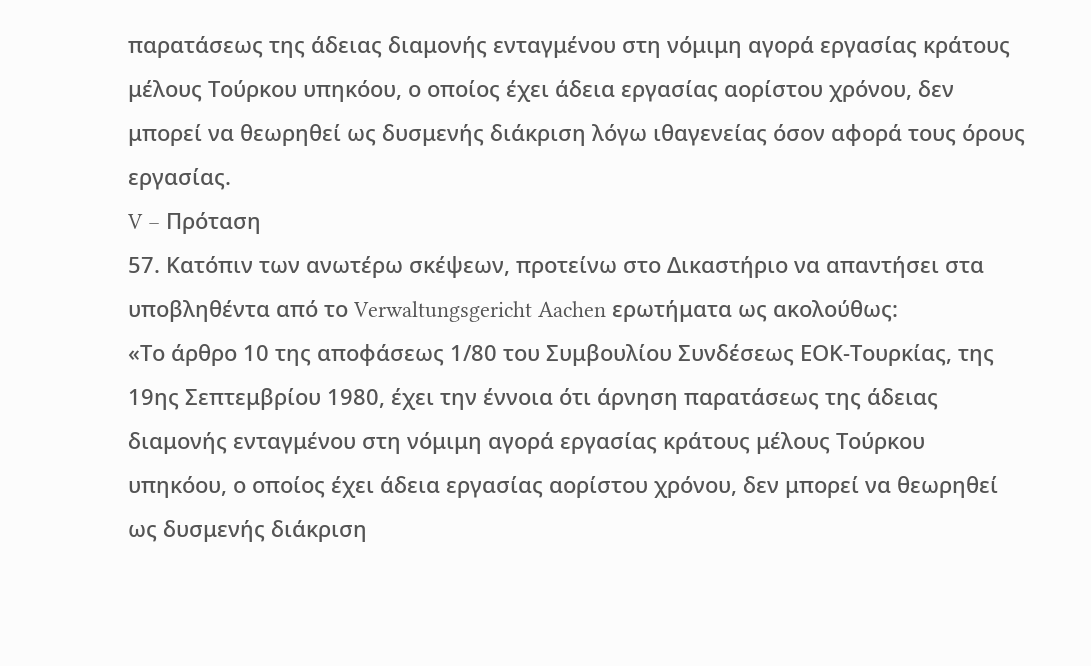παρατάσεως της άδειας διαμονής ενταγμένου στη νόμιμη αγορά εργασίας κράτους μέλους Τούρκου υπηκόου, ο οποίος έχει άδεια εργασίας αορίστου χρόνου, δεν μπορεί να θεωρηθεί ως δυσμενής διάκριση λόγω ιθαγενείας όσον αφορά τους όρους εργασίας.
V – Πρόταση
57. Κατόπιν των ανωτέρω σκέψεων, προτείνω στο Δικαστήριο να απαντήσει στα υποβληθέντα από το Verwaltungsgericht Aachen ερωτήματα ως ακολούθως:
«Το άρθρο 10 της αποφάσεως 1/80 του Συμβουλίου Συνδέσεως ΕΟΚ-Τουρκίας, της 19ης Σεπτεμβρίου 1980, έχει την έννοια ότι άρνηση παρατάσεως της άδειας διαμονής ενταγμένου στη νόμιμη αγορά εργασίας κράτους μέλους Τούρκου υπηκόου, ο οποίος έχει άδεια εργασίας αορίστου χρόνου, δεν μπορεί να θεωρηθεί ως δυσμενής διάκριση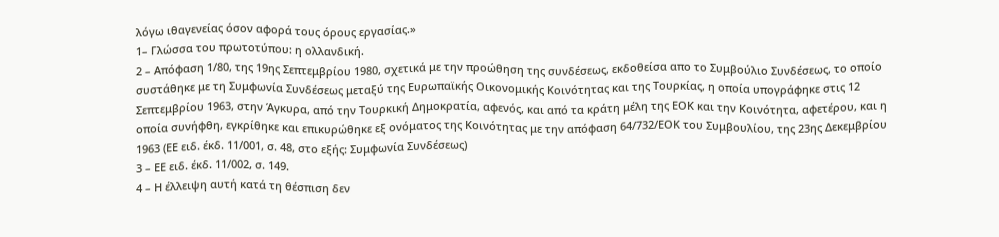λόγω ιθαγενείας όσον αφορά τους όρους εργασίας.»
1– Γλώσσα του πρωτοτύπου: η ολλανδική.
2 – Απόφαση 1/80, της 19ης Σεπτεμβρίου 1980, σχετικά με την προώθηση της συνδέσεως, εκδοθείσα απο το Συμβούλιο Συνδέσεως, το οποίο συστάθηκε με τη Συμφωνία Συνδέσεως μεταξύ της Ευρωπαϊκής Οικονομικής Κοινότητας και της Τουρκίας, η οποία υπογράφηκε στις 12 Σεπτεμβρίου 1963, στην Άγκυρα, από την Τουρκική Δημοκρατία, αφενός, και από τα κράτη μέλη της ΕΟΚ και την Κοινότητα, αφετέρου, και η οποία συνήφθη, εγκρίθηκε και επικυρώθηκε εξ ονόματος της Κοινότητας με την απόφαση 64/732/ΕΟΚ του Συμβουλίου, της 23ης Δεκεμβρίου 1963 (ΕΕ ειδ. έκδ. 11/001, σ. 48, στο εξής: Συμφωνία Συνδέσεως)
3 – ΕΕ ειδ. έκδ. 11/002, σ. 149.
4 – Η έλλειψη αυτή κατά τη θέσπιση δεν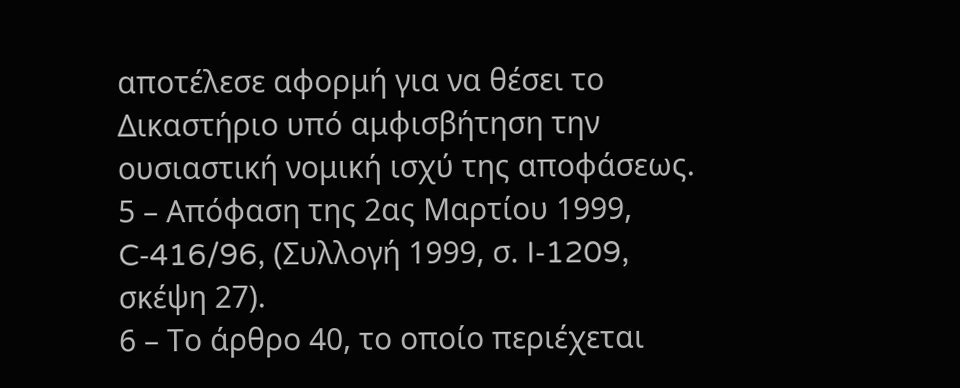αποτέλεσε αφορμή για να θέσει το Δικαστήριο υπό αμφισβήτηση την ουσιαστική νομική ισχύ της αποφάσεως.
5 – Απόφαση της 2ας Μαρτίου 1999, C‑416/96, (Συλλογή 1999, σ. I‑1209, σκέψη 27).
6 – Το άρθρο 40, το οποίο περιέχεται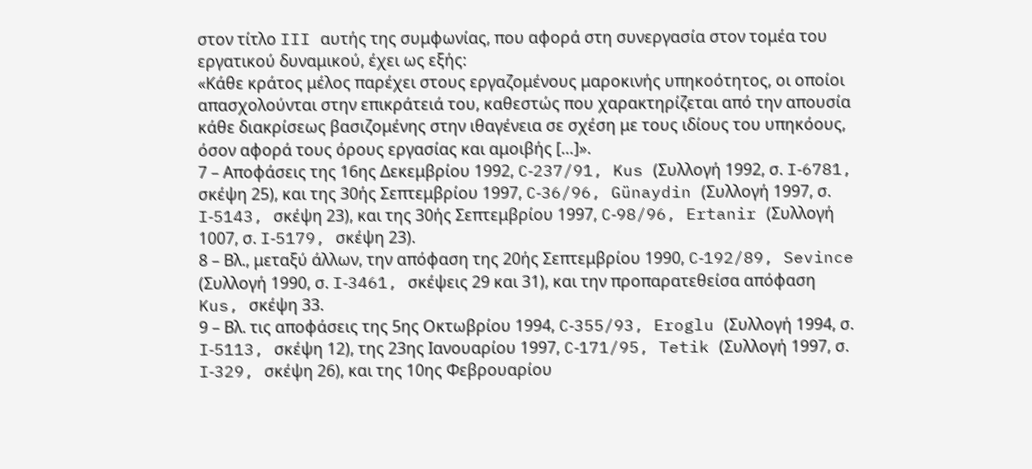στον τίτλο III αυτής της συμφωνίας, που αφορά στη συνεργασία στον τομέα του εργατικού δυναμικού, έχει ως εξής:
«Κάθε κράτος μέλος παρέχει στους εργαζομένους μαροκινής υπηκοότητος, οι οποίοι απασχολούνται στην επικράτειά του, καθεστώς που χαρακτηρίζεται από την απουσία κάθε διακρίσεως βασιζομένης στην ιθαγένεια σε σχέση με τους ιδίους του υπηκόους, όσον αφορά τους όρους εργασίας και αμοιβής […]».
7 – Αποφάσεις της 16ης Δεκεμβρίου 1992, C‑237/91, Kus (Συλλογή 1992, σ. I‑6781, σκέψη 25), και της 30ής Σεπτεμβρίου 1997, C‑36/96, Günaydin (Συλλογή 1997, σ. I‑5143, σκέψη 23), και της 30ής Σεπτεμβρίου 1997, C‑98/96, Ertanir (Συλλογή 1007, σ. I‑5179, σκέψη 23).
8 – Βλ., μεταξύ άλλων, την απόφαση της 20ής Σεπτεμβρίου 1990, C‑192/89, Sevince (Συλλογή 1990, σ. I‑3461, σκέψεις 29 και 31), και την προπαρατεθείσα απόφαση Kus, σκέψη 33.
9 – Βλ. τις αποφάσεις της 5ης Οκτωβρίου 1994, C‑355/93, Eroglu (Συλλογή 1994, σ. I‑5113, σκέψη 12), της 23ης Ιανουαρίου 1997, C‑171/95, Tetik (Συλλογή 1997, σ. I‑329, σκέψη 26), και της 10ης Φεβρουαρίου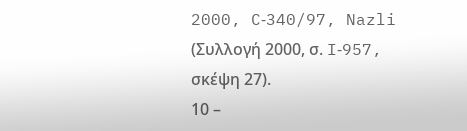2000, C‑340/97, Nazli (Συλλογή 2000, σ. I‑957, σκέψη 27).
10 –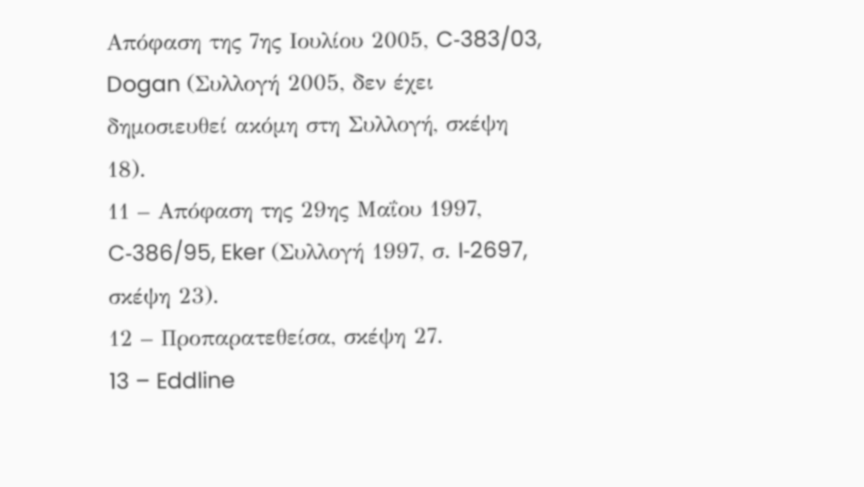Απόφαση της 7ης Ιουλίου 2005, C‑383/03, Dogan (Συλλογή 2005, δεν έχει δημοσιευθεί ακόμη στη Συλλογή, σκέψη 18).
11 – Απόφαση της 29ης Μαΐου 1997, C‑386/95, Eker (Συλλογή 1997, σ. I‑2697, σκέψη 23).
12 – Προπαρατεθείσα, σκέψη 27.
13 – Eddline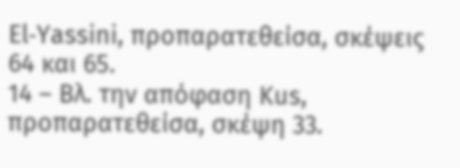El‑Yassini, προπαρατεθείσα, σκέψεις 64 και 65.
14 – Βλ. την απόφαση Kus, προπαρατεθείσα, σκέψη 33.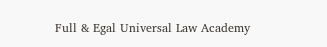Full & Egal Universal Law Academy